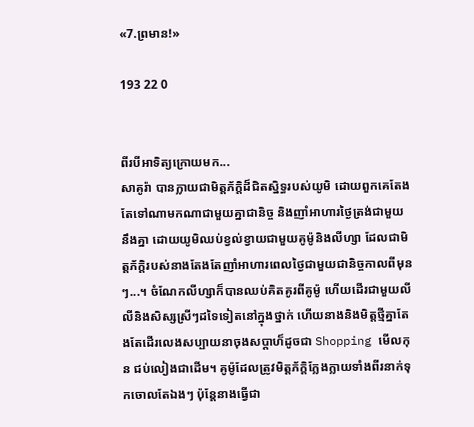«7.ព្រមាន!»

193 22 0


ពីរបីអាទិត្យក្រោយមក...
សាគូរ៉ា បានក្លាយជាមិត្តភ័ក្តិដ៏ជិតស្និទ្ធរបស់យូមិ ដោយពួកគេតែងតែទៅណាមកណាជាមួយគ្នាជានិច្ច និងញាំអាហារថ្ងៃត្រង់ជាមួយនឹងគ្នា ដោយយូមិឈប់ខ្វល់ខ្វាយជាមួយគូម៉ូនិងលីហ្សា ដែលជាមិត្តភ័ក្ដិរបស់នាងតែងតែញាំអាហារពេលថ្ងៃជាមួយជានិច្ចកាលពីមុនៗ...។ ចំណែកលីហ្សាក៏បានឈប់គិតគូរពីគូម៉ូ ហេីយដេីរជាមួយលីលីនិងសិស្សស្រីៗដទៃទៀតនៅក្នុងថ្នាក់ ហេីយនាងនិងមិត្តថ្មីគ្នាតែងតែដេីរលេងសប្បាយនាចុងសប្ដាហ៏ដូចជា Shopping មេីលកុន ជប់លៀងជាដេីម។ គូម៉ូដែលត្រូវមិត្តភ័ក្ដិក្លែងក្លាយទាំងពីរនាក់ទុកចោលតែឯងៗ ប៉ុន្តែនាងធ្វើជា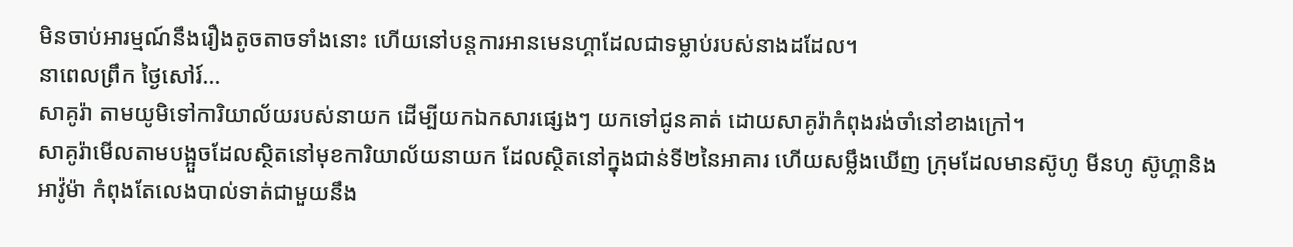មិនចាប់អារម្មណ៍នឹងរឿងតូចតាចទាំងនោះ ហេីយនៅបន្តការអានមេនហ្គាដែលជាទម្លាប់របស់នាងដដែល។
នាពេលព្រឹក ថ្ងៃសៅរ៍...
សាគូរ៉ា តាមយូមិទៅការិយាល័យរបស់នាយក ដេីម្បីយកឯកសារផ្សេងៗ យកទៅជូនគាត់ ដោយសាគូរ៉ាកំពុងរង់ចាំនៅខាងក្រៅ។
សាគូរ៉ាមេីលតាមបង្អួចដែលស្ថិតនៅមុខការិយាល័យនាយក ដែលស្ថិតនៅក្នុងជាន់ទី២នៃអាគារ ហេីយសម្លឹងឃេីញ ក្រុមដែលមានស៊ូហូ មីនហូ ស៊ូហ្គានិងអាវ៉ូម៉ា កំពុងតែលេងបាល់ទាត់ជាមួយនឹង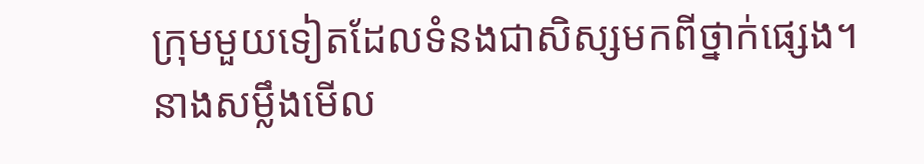ក្រុមមួយទៀតដែលទំនងជាសិស្សមកពីថ្នាក់ផ្សេង។
នាងសម្លឹងមេីល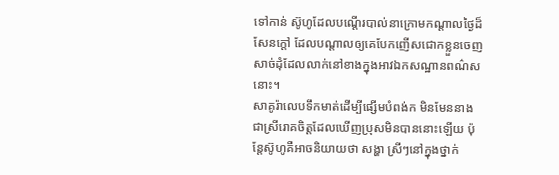ទៅកាន់ ស៊ូហូដែលបណ្តេីរបាល់នាក្រោមកណ្ដាលថ្ងៃដ៏សែនក្តៅ ដែលបណ្ដាលឲ្យគេបែកញេីសជោកខ្លួនចេញសាច់ដុំដែលលាក់នៅខាងក្នុងអាវឯកសណ្ឋានពណ៌សនោះ។
សាគូរ៉ាលេបទឹកមាត់ដេីម្បីផ្សេីមបំពង់ក មិនមែននាងជាស្រីរោគចិត្តដែលឃេីញប្រុសមិនបាននោះឡេីយ ប៉ុន្តែស៊ូហូគឺអាចនិយាយថា សង្ហា ស្រីៗនៅក្នុងថ្នាក់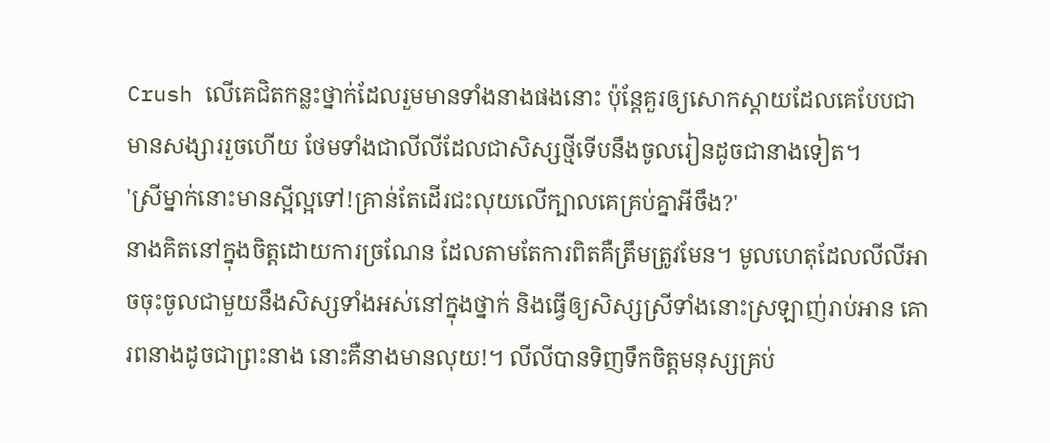Crush លេីគេជិតកន្លះថ្នាក់ដែលរួមមានទាំងនាងផងនោះ ប៉ុន្តែគួរឲ្យសោកស្ដាយដែលគេបែបជាមានសង្សាររួចហេីយ ថែមទាំងជាលីលីដែលជាសិស្សថ្មីទេីបនឹងចូលរៀនដូចជានាងទៀត។
'ស្រីម្នាក់នោះមានស្អីល្អទៅ!គ្រាន់តែដេីរជះលុយលេីក្បាលគេគ្រប់គ្នាអីចឹង?'
នាងគិតនៅក្នុងចិត្តដោយការច្រណែន ដែលតាមតែការពិតគឺត្រឹមត្រូវមែន។ មូលហេតុដែលលីលីអាចចុះចូលជាមួយនឹងសិស្សទាំងអស់នៅក្នុងថ្នាក់ និងធ្វើឲ្យសិស្សស្រីទាំងនោះស្រឡាញ់រាប់អាន គោរពនាងដូចជាព្រះនាង នោះគឺនាងមានលុយ!។ លីលីបានទិញទឹកចិត្តមនុស្សគ្រប់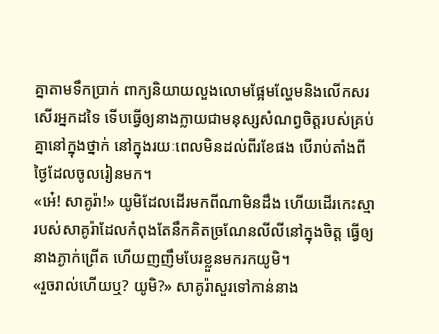គ្នាតាមទឹកប្រាក់ ពាក្យនិយាយលួងលោមផ្អែមល្ហែមនិងលេីកសរសេីរអ្នកដទៃ ទេីបធ្វើឲ្យនាងក្លាយជាមនុស្សសំណព្វចិត្តរបស់គ្រប់គ្នានៅក្នុងថ្នាក់ នៅក្នុងរយៈពេលមិនដល់ពីរខែផង បេីរាប់តាំងពីថ្ងៃដែលចូលរៀនមក។
«អេ៎! សាគូរ៉ា!» យូមិដែលដេីរមកពីណាមិនដឹង ហេីយដេីរកេះស្មារបស់សាគូរ៉ាដែលកំពុងតែនឹកគិតច្រណែនលីលីនៅក្នុងចិត្ត ធ្វើឲ្យនាងភ្ងាក់ព្រេីត ហេីយញញឹមបែរខ្លួនមករកយូមិ។
«រួចរាល់ហេីយឬ? យូមិ?» សាគូរ៉ាសួរទៅកាន់នាង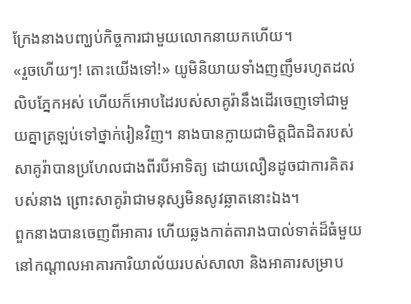ក្រែងនាងបញ្ឃប់កិច្ចការជាមួយលោកនាយកហេីយ។
«រួចហេីយៗ! តោះយេីងទៅ!» យូមិនិយាយទាំងញញឹមរហូតដល់លិបភ្នែកអស់ ហេីយក៏អោបដៃរបស់សាគូរ៉ានឹងដេីរចេញទៅជាមួយគ្នាត្រឡប់ទៅថ្នាក់រៀនវិញ។ នាងបានក្លាយជាមិត្តជិតដិតរបស់សាគូរ៉ាបានប្រហែលជាងពីរបីអាទិត្យ ដោយលឿនដូចជាការគិតរបស់នាង ព្រោះសាគូរ៉ាជាមនុស្សមិនសូវឆ្លាតនោះឯង។
ពួកនាងបានចេញពីអាគារ ហេីយឆ្លងកាត់តារាងបាល់ទាត់ដ៏ធំមួយនៅកណ្ដាលអាគារការិយាល័យរបស់សាលា និងអាគារសម្រាប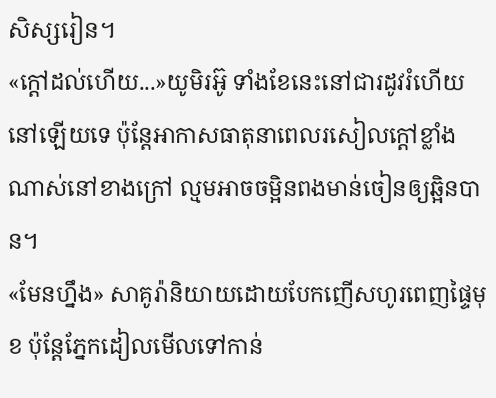សិស្សរៀន។
«ក្តៅដល់ហេីយ...»យូមិរអ៊ូ ទាំងខែនេះនៅជារដូវរំហើយនៅឡេីយទេ ប៉ុន្តែអាកាសធាតុនាពេលរសៀលក្តៅខ្លាំងណាស់នៅខាងក្រៅ ល្មមអាចចម្អិនពងមាន់ចៀនឲ្យឆ្អិនបាន។
«មែនហ្នឹង» សាគូរ៉ានិយាយដោយបែកញើសហូរពេញផ្ទៃមុខ ប៉ុន្តែភ្នែកដៀលមេីលទៅកាន់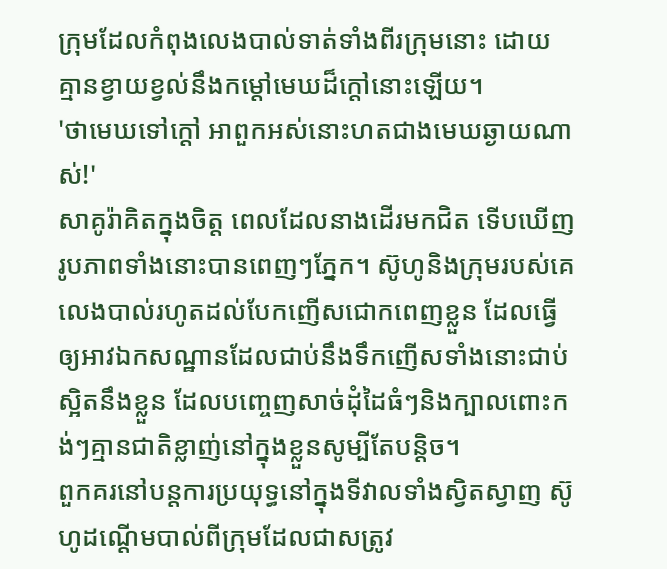ក្រុមដែលកំពុងលេងបាល់ទាត់ទាំងពីរក្រុមនោះ ដោយគ្មានខ្វាយខ្វល់នឹងកម្តៅមេឃដ៏ក្តៅនោះឡេីយ។
'ថាមេឃទៅក្តៅ អាពួកអស់នោះហតជាងមេឃឆ្ងាយណាស់!'
សាគូរ៉ាគិតក្នុងចិត្ត ពេលដែលនាងដេីរមកជិត ទេីបឃេីញរូបភាពទាំងនោះបានពេញៗភ្នែក។ ស៊ូហូនិងក្រុមរបស់គេ លេងបាល់រហូតដល់បែកញេីសជោកពេញខ្លួន ដែលធ្វេីឲ្យអាវឯកសណ្ឋានដែលជាប់នឹងទឹកញេីសទាំងនោះជាប់ស្អិតនឹងខ្លួន ដែលបញ្ចេញសាច់ដុំដៃធំៗនិងក្បាលពោះកង់ៗគ្មានជាតិខ្លាញ់នៅក្នុងខ្លួនសូម្បីតែបន្តិច។
ពួកគរនៅបន្តការប្រយុទ្ធនៅក្នុងទីវាលទាំងស្វិតស្វាញ ស៊ូហូដណ្ដើមបាល់ពីក្រុមដែលជាសត្រូវ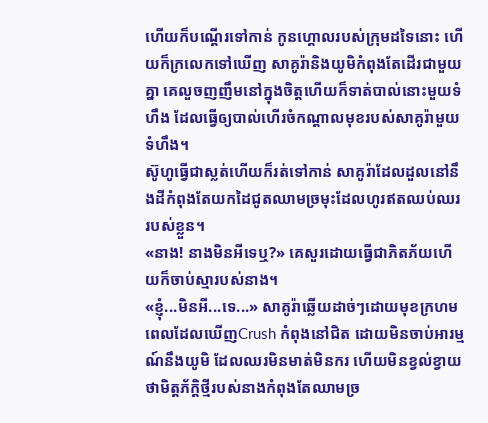ហេីយក៏បណ្តេីរទៅកាន់ កូនហ្គោលរបស់ក្រុមដទៃនោះ ហេីយក៏ក្រលេកទៅឃេីញ សាគូរ៉ានិងយូមិកំពុងតែដេីរជាមួយគ្នា គេលួចញញឹមនៅក្នុងចិត្តហេីយក៏ទាត់បាល់នោះមួយទំហឹង ដែលធ្វើឲ្យបាល់ហេីរចំកណ្ដាលមុខរបស់សាគូរ៉ាមួយទំហឹង។
ស៊ូហូធ្វើជាស្លត់ហេីយក៏រត់ទៅកាន់ សាគូរ៉ាដែលដួលនៅនឹងដីកំពុងតែយកដៃជូតឈាមច្រមុះដែលហូរឥតឈប់ឈររបស់ខ្លួន។
«នាង! នាងមិនអីទេឬ?» គេសួរដោយធ្វើជាភិតភ័យហេីយក៏ចាប់ស្មារបស់នាង។
«ខ្ញុំ...មិនអី...ទេ...» សាគូរ៉ាឆ្លេីយដាច់ៗដោយមុខក្រហម ពេលដែលឃេីញCrush កំពុងនៅជិត ដោយមិនចាប់អារម្មណ៍នឹងយូមិ ដែលឈរមិនមាត់មិនករ ហេីយមិនខ្វល់ខ្វាយថាមិត្តភ័ក្ដិថ្មីរបស់នាងកំពុងតែឈាមច្រ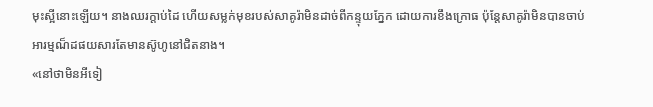មុះស្អីនោះឡេីយ។ នាងឈរក្តាប់ដៃ ហេីយសម្លក់មុខរបស់សាគូរ៉ាមិនដាច់ពីកន្ទុយភ្នែក ដោយការខឹងក្រោធ ប៉ុន្តែសាគូរ៉ាមិនបានចាប់អារម្មណ៏ដផយសារតែមានស៊ូហូនៅជិតនាង។
«នៅថាមិនអីទៀ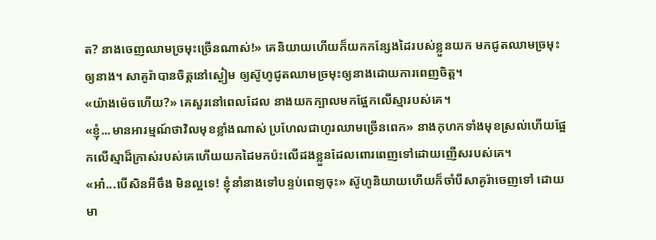ត? នាងចេញឈាមច្រមុះច្រេីនណាស់!» គេនិយាយហេីយក៏យកកន្សែងដៃរបស់ខ្លួនយក មកជូតឈាមច្រមុះឲ្យនាង។ សាគូរ៉ាបានចិត្តនៅស្ងៀម ឲ្យស៊ូហូជូតឈាមច្រមុះឲ្យនាងដោយការពេញចិត្ត។
«យ៉ាងម៉េចហេីយ?» គេសួរនៅពេលដែល នាងយកក្បាលមកផ្អែកលេីស្មារបស់គេ។
«ខ្ញុំ...មានអារម្មណ៍ថាវិលមុខខ្លាំងណាស់ ប្រហែលជាហូរឈាមច្រេីនពេក» នាងកុហកទាំងមុខស្រល់ហេីយផ្អែកលេីស្មាដ៏ក្រាស់របស់គេហេីយយកដៃមកប៉ះលេីដងខ្លួនដែលពោរពេញទៅដោយញេីសរបស់គេ។
«អា៎...បេីសិនអីចឹង មិនល្អទេ! ខ្ញុំនាំនាងទៅបន្ទប់ពេទ្យចុះ» ស៊ូហូនិយាយហេីយក៏ចាំបីសាគូរ៉ាចេញទៅ ដោយមា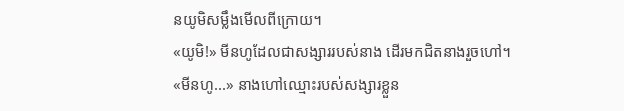នយូមិសម្លឹងមេីលពីក្រោយ។
«យូមិ!» មីនហូដែលជាសង្សាររបស់នាង ដេីរមកជិតនាងរួចហៅ។
«មីនហូ...» នាងហៅឈ្មោះរបស់សង្សារខ្លួន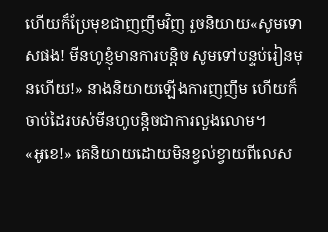ហេីយក៏ប្រែមុខជាញញឹមវិញ រួចនិយាយ«សូមទោសផង! មីនហូខ្ញុំមានការបន្តិច សូមទៅបន្ទប់រៀនមុនហេីយ!» នាងនិយាយឡេីងការញញឹម ហេីយក៏ចាប់ដៃរបស់មីនហូបន្តិចជាការលួងលោម។
«អូខេ!» គេនិយាយដោយមិនខ្វល់ខ្វាយពីលេស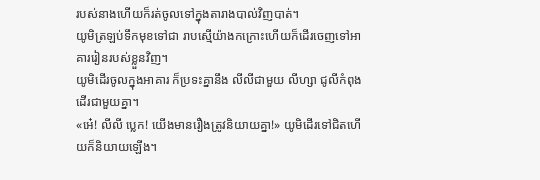របស់នាងហេីយក៏រត់ចូលទៅក្នុងតារាងបាល់វិញបាត់។
យូមិត្រឡប់ទឹកមុខទៅជា រាបស្មើយ៉ាងកក្រោះហេីយក៏ដេីរចេញទៅអាគាររៀនរបស់ខ្លួនវិញ។
យូមិដេីរចូលក្នុងអាគារ ក៏ប្រទះគ្នានឹង លីលីជាមួយ លីហ្សា ជូលីកំពុងដេីរជាមួយគ្នា។
«អេ៎! លីលី ប្លេក! យេីងមានរឿងត្រូវនិយាយគ្នា!» យូមិដេីរទៅជិតហេីយក៏និយាយឡេីង។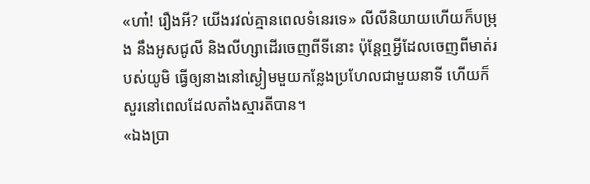«ហា៎! រឿងអី? យេីងរវល់គ្មានពេលទំនេរទេ» លីលីនិយាយហេីយក៏បម្រុង នឹងអូសជូលី និងលីហ្សាដេីរចេញពីទីនោះ ប៉ុន្តែឮអ្វីដែលចេញពីមាត់របស់យូមិ ធ្វេីឲ្យនាងនៅស្ងៀមមួយកន្លែងប្រហែលជាមួយនាទី ហេីយក៏សួរនៅពេលដែលតាំងស្មារតីបាន។
«ឯងប្រា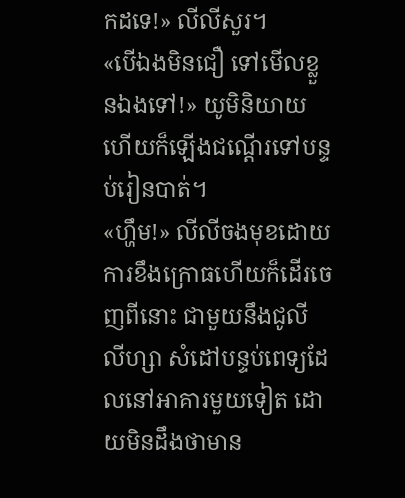កដទេ!» លីលីសួរ។
«បេីឯងមិនជឿ ទៅមេីលខ្លួនឯងទៅ!» យូមិនិយាយហេីយក៏ឡេីងជណ្ដើរទៅបន្ទប់រៀនបាត់។
«ហ្ហឹម!» លីលីចងមុខដោយការខឹងក្រេាធហេីយក៏ដេីរចេញពីនោះ ជាមួយនឹងជូលី លីហ្សា សំដៅបន្ទប់ពេទ្យដែលនៅអាគារមួយទៀត ដោយមិនដឹងថាមាន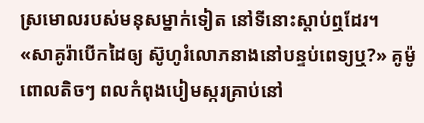ស្រមោលរបស់មនុសម្នាក់ទៀត នៅទីនោះស្តាប់ឮដែរ។
«សាគូរ៉ាបេីកដៃឲ្យ ស៊ូហូរំលោភនាងនៅបន្ទប់ពេទ្យឬ?» គូម៉ូពោលតិចៗ ពលកំពុងបៀមស្ករគ្រាប់នៅ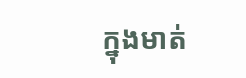ក្នុងមាត់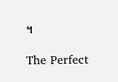។

The Perfect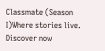Classmate (Season I)Where stories live. Discover now